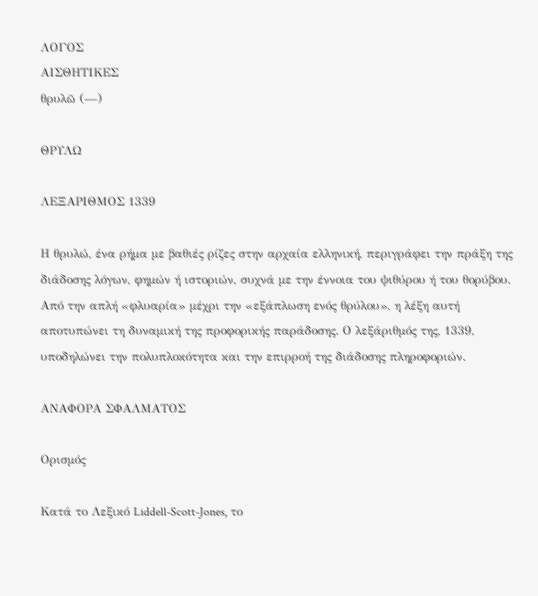ΛΟΓΟΣ
ΑΙΣΘΗΤΙΚΕΣ
θρυλῶ (—)

ΘΡΥΛΩ

ΛΕΞΑΡΙΘΜΟΣ 1339

Η θρυλώ, ένα ρήμα με βαθιές ρίζες στην αρχαία ελληνική, περιγράφει την πράξη της διάδοσης λόγων, φημών ή ιστοριών, συχνά με την έννοια του ψιθύρου ή του θορύβου. Από την απλή «φλυαρία» μέχρι την «εξάπλωση ενός θρύλου», η λέξη αυτή αποτυπώνει τη δυναμική της προφορικής παράδοσης. Ο λεξάριθμός της, 1339, υποδηλώνει την πολυπλοκότητα και την επιρροή της διάδοσης πληροφοριών.

ΑΝΑΦΟΡΑ ΣΦΑΛΜΑΤΟΣ

Ορισμός

Κατά το Λεξικό Liddell-Scott-Jones, το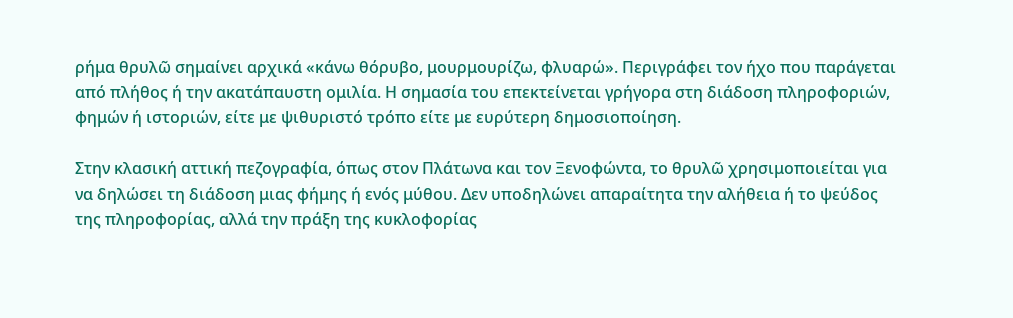ρήμα θρυλῶ σημαίνει αρχικά «κάνω θόρυβο, μουρμουρίζω, φλυαρώ». Περιγράφει τον ήχο που παράγεται από πλήθος ή την ακατάπαυστη ομιλία. Η σημασία του επεκτείνεται γρήγορα στη διάδοση πληροφοριών, φημών ή ιστοριών, είτε με ψιθυριστό τρόπο είτε με ευρύτερη δημοσιοποίηση.

Στην κλασική αττική πεζογραφία, όπως στον Πλάτωνα και τον Ξενοφώντα, το θρυλῶ χρησιμοποιείται για να δηλώσει τη διάδοση μιας φήμης ή ενός μύθου. Δεν υποδηλώνει απαραίτητα την αλήθεια ή το ψεύδος της πληροφορίας, αλλά την πράξη της κυκλοφορίας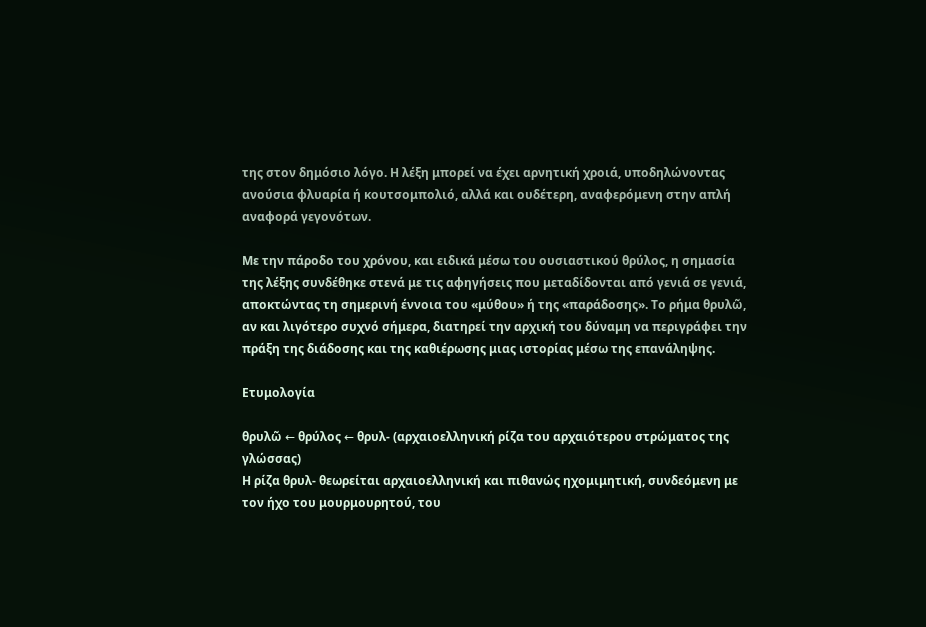της στον δημόσιο λόγο. Η λέξη μπορεί να έχει αρνητική χροιά, υποδηλώνοντας ανούσια φλυαρία ή κουτσομπολιό, αλλά και ουδέτερη, αναφερόμενη στην απλή αναφορά γεγονότων.

Με την πάροδο του χρόνου, και ειδικά μέσω του ουσιαστικού θρύλος, η σημασία της λέξης συνδέθηκε στενά με τις αφηγήσεις που μεταδίδονται από γενιά σε γενιά, αποκτώντας τη σημερινή έννοια του «μύθου» ή της «παράδοσης». Το ρήμα θρυλῶ, αν και λιγότερο συχνό σήμερα, διατηρεί την αρχική του δύναμη να περιγράφει την πράξη της διάδοσης και της καθιέρωσης μιας ιστορίας μέσω της επανάληψης.

Ετυμολογία

θρυλῶ ← θρύλος ← θρυλ- (αρχαιοελληνική ρίζα του αρχαιότερου στρώματος της γλώσσας)
Η ρίζα θρυλ- θεωρείται αρχαιοελληνική και πιθανώς ηχομιμητική, συνδεόμενη με τον ήχο του μουρμουρητού, του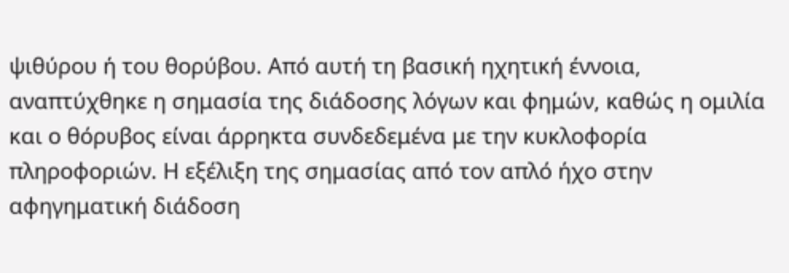ψιθύρου ή του θορύβου. Από αυτή τη βασική ηχητική έννοια, αναπτύχθηκε η σημασία της διάδοσης λόγων και φημών, καθώς η ομιλία και ο θόρυβος είναι άρρηκτα συνδεδεμένα με την κυκλοφορία πληροφοριών. Η εξέλιξη της σημασίας από τον απλό ήχο στην αφηγηματική διάδοση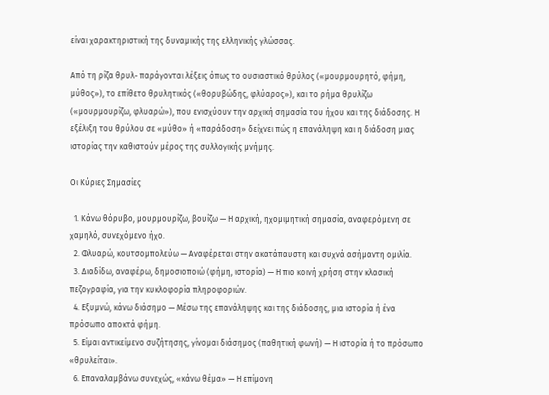είναι χαρακτηριστική της δυναμικής της ελληνικής γλώσσας.

Από τη ρίζα θρυλ- παράγονται λέξεις όπως το ουσιαστικό θρύλος («μουρμουρητό, φήμη, μύθος»), το επίθετο θρυλητικός («θορυβώδης, φλύαρος»), και το ρήμα θρυλίζω («μουρμουρίζω, φλυαρώ»), που ενισχύουν την αρχική σημασία του ήχου και της διάδοσης. Η εξέλιξη του θρύλου σε «μύθο» ή «παράδοση» δείχνει πώς η επανάληψη και η διάδοση μιας ιστορίας την καθιστούν μέρος της συλλογικής μνήμης.

Οι Κύριες Σημασίες

  1. Κάνω θόρυβο, μουρμουρίζω, βουίζω — Η αρχική, ηχομιμητική σημασία, αναφερόμενη σε χαμηλό, συνεχόμενο ήχο.
  2. Φλυαρώ, κουτσομπολεύω — Αναφέρεται στην ακατάπαυστη και συχνά ασήμαντη ομιλία.
  3. Διαδίδω, αναφέρω, δημοσιοποιώ (φήμη, ιστορία) — Η πιο κοινή χρήση στην κλασική πεζογραφία, για την κυκλοφορία πληροφοριών.
  4. Εξυμνώ, κάνω διάσημο — Μέσω της επανάληψης και της διάδοσης, μια ιστορία ή ένα πρόσωπο αποκτά φήμη.
  5. Είμαι αντικείμενο συζήτησης, γίνομαι διάσημος (παθητική φωνή) — Η ιστορία ή το πρόσωπο «θρυλείται».
  6. Επαναλαμβάνω συνεχώς, «κάνω θέμα» — Η επίμονη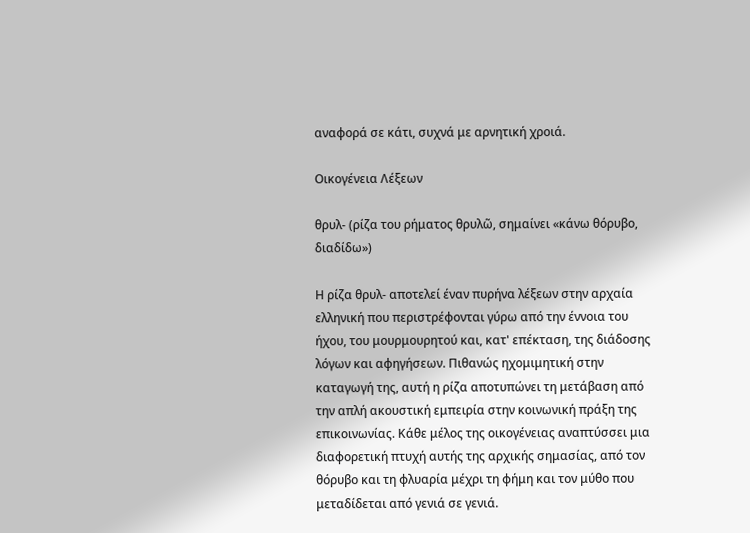αναφορά σε κάτι, συχνά με αρνητική χροιά.

Οικογένεια Λέξεων

θρυλ- (ρίζα του ρήματος θρυλῶ, σημαίνει «κάνω θόρυβο, διαδίδω»)

Η ρίζα θρυλ- αποτελεί έναν πυρήνα λέξεων στην αρχαία ελληνική που περιστρέφονται γύρω από την έννοια του ήχου, του μουρμουρητού και, κατ' επέκταση, της διάδοσης λόγων και αφηγήσεων. Πιθανώς ηχομιμητική στην καταγωγή της, αυτή η ρίζα αποτυπώνει τη μετάβαση από την απλή ακουστική εμπειρία στην κοινωνική πράξη της επικοινωνίας. Κάθε μέλος της οικογένειας αναπτύσσει μια διαφορετική πτυχή αυτής της αρχικής σημασίας, από τον θόρυβο και τη φλυαρία μέχρι τη φήμη και τον μύθο που μεταδίδεται από γενιά σε γενιά.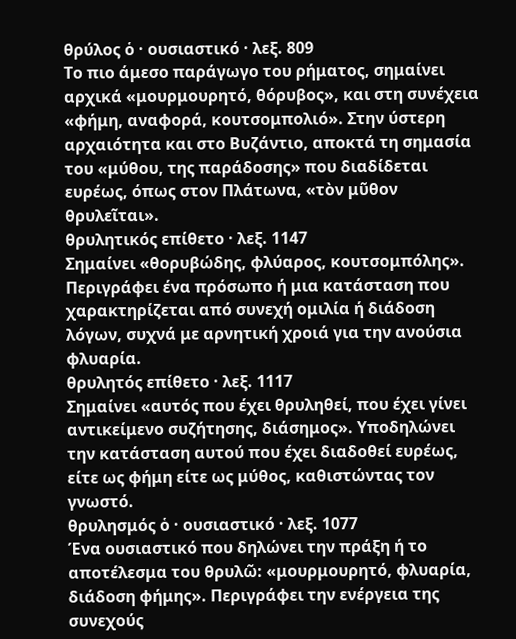θρύλος ὁ · ουσιαστικό · λεξ. 809
Το πιο άμεσο παράγωγο του ρήματος, σημαίνει αρχικά «μουρμουρητό, θόρυβος», και στη συνέχεια «φήμη, αναφορά, κουτσομπολιό». Στην ύστερη αρχαιότητα και στο Βυζάντιο, αποκτά τη σημασία του «μύθου, της παράδοσης» που διαδίδεται ευρέως, όπως στον Πλάτωνα, «τὸν μῦθον θρυλεῖται».
θρυλητικός επίθετο · λεξ. 1147
Σημαίνει «θορυβώδης, φλύαρος, κουτσομπόλης». Περιγράφει ένα πρόσωπο ή μια κατάσταση που χαρακτηρίζεται από συνεχή ομιλία ή διάδοση λόγων, συχνά με αρνητική χροιά για την ανούσια φλυαρία.
θρυλητός επίθετο · λεξ. 1117
Σημαίνει «αυτός που έχει θρυληθεί, που έχει γίνει αντικείμενο συζήτησης, διάσημος». Υποδηλώνει την κατάσταση αυτού που έχει διαδοθεί ευρέως, είτε ως φήμη είτε ως μύθος, καθιστώντας τον γνωστό.
θρυλησμός ὁ · ουσιαστικό · λεξ. 1077
Ένα ουσιαστικό που δηλώνει την πράξη ή το αποτέλεσμα του θρυλῶ: «μουρμουρητό, φλυαρία, διάδοση φήμης». Περιγράφει την ενέργεια της συνεχούς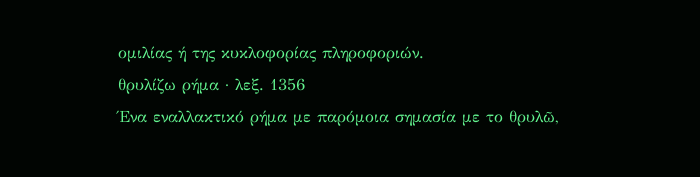ομιλίας ή της κυκλοφορίας πληροφοριών.
θρυλίζω ρήμα · λεξ. 1356
Ένα εναλλακτικό ρήμα με παρόμοια σημασία με το θρυλῶ,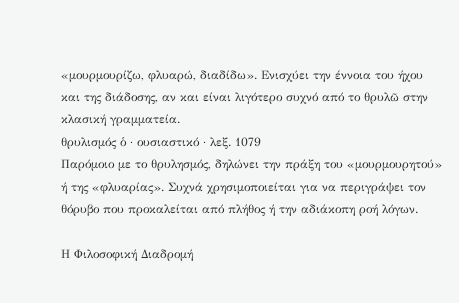«μουρμουρίζω, φλυαρώ, διαδίδω». Ενισχύει την έννοια του ήχου και της διάδοσης, αν και είναι λιγότερο συχνό από το θρυλῶ στην κλασική γραμματεία.
θρυλισμός ὁ · ουσιαστικό · λεξ. 1079
Παρόμοιο με το θρυλησμός, δηλώνει την πράξη του «μουρμουρητού» ή της «φλυαρίας». Συχνά χρησιμοποιείται για να περιγράψει τον θόρυβο που προκαλείται από πλήθος ή την αδιάκοπη ροή λόγων.

Η Φιλοσοφική Διαδρομή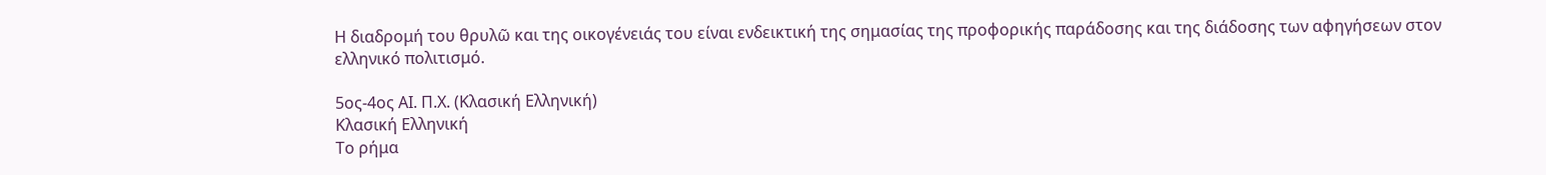Η διαδρομή του θρυλῶ και της οικογένειάς του είναι ενδεικτική της σημασίας της προφορικής παράδοσης και της διάδοσης των αφηγήσεων στον ελληνικό πολιτισμό.

5ος-4ος ΑΙ. Π.Χ. (Κλασική Ελληνική)
Κλασική Ελληνική
Το ρήμα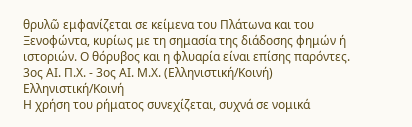θρυλῶ εμφανίζεται σε κείμενα του Πλάτωνα και του Ξενοφώντα, κυρίως με τη σημασία της διάδοσης φημών ή ιστοριών. Ο θόρυβος και η φλυαρία είναι επίσης παρόντες.
3ος ΑΙ. Π.Χ. - 3ος ΑΙ. Μ.Χ. (Ελληνιστική/Κοινή)
Ελληνιστική/Κοινή
Η χρήση του ρήματος συνεχίζεται, συχνά σε νομικά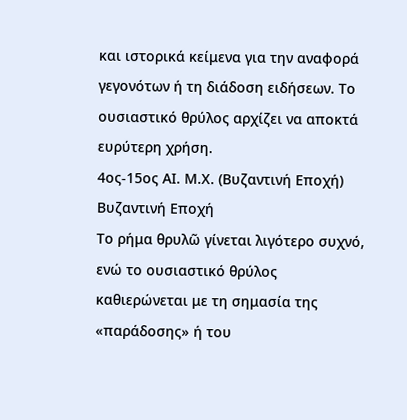και ιστορικά κείμενα για την αναφορά γεγονότων ή τη διάδοση ειδήσεων. Το ουσιαστικό θρύλος αρχίζει να αποκτά ευρύτερη χρήση.
4ος-15ος ΑΙ. Μ.Χ. (Βυζαντινή Εποχή)
Βυζαντινή Εποχή
Το ρήμα θρυλῶ γίνεται λιγότερο συχνό, ενώ το ουσιαστικό θρύλος καθιερώνεται με τη σημασία της «παράδοσης» ή του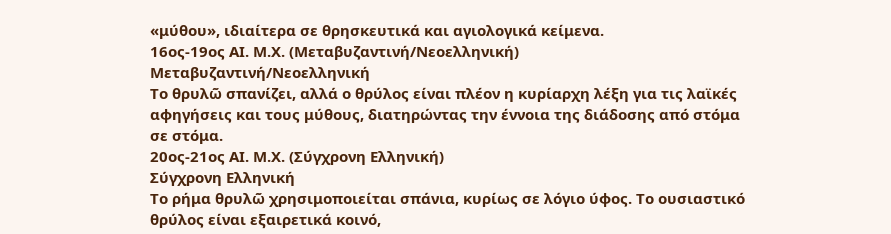«μύθου», ιδιαίτερα σε θρησκευτικά και αγιολογικά κείμενα.
16ος-19ος ΑΙ. Μ.Χ. (Μεταβυζαντινή/Νεοελληνική)
Μεταβυζαντινή/Νεοελληνική
Το θρυλῶ σπανίζει, αλλά ο θρύλος είναι πλέον η κυρίαρχη λέξη για τις λαϊκές αφηγήσεις και τους μύθους, διατηρώντας την έννοια της διάδοσης από στόμα σε στόμα.
20ος-21ος ΑΙ. Μ.Χ. (Σύγχρονη Ελληνική)
Σύγχρονη Ελληνική
Το ρήμα θρυλῶ χρησιμοποιείται σπάνια, κυρίως σε λόγιο ύφος. Το ουσιαστικό θρύλος είναι εξαιρετικά κοινό,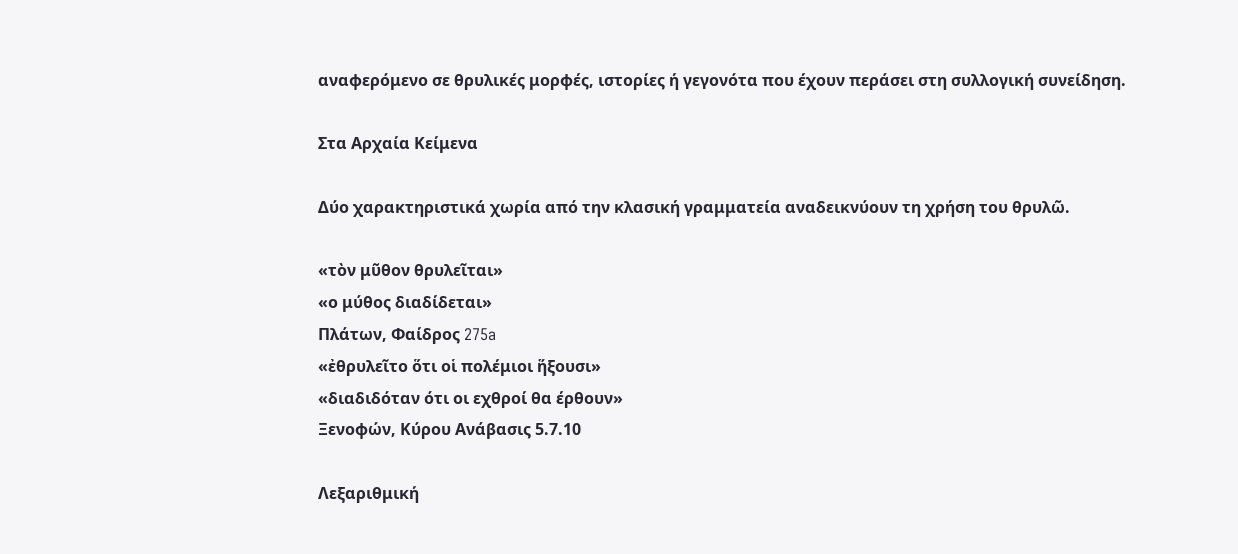αναφερόμενο σε θρυλικές μορφές, ιστορίες ή γεγονότα που έχουν περάσει στη συλλογική συνείδηση.

Στα Αρχαία Κείμενα

Δύο χαρακτηριστικά χωρία από την κλασική γραμματεία αναδεικνύουν τη χρήση του θρυλῶ.

«τὸν μῦθον θρυλεῖται»
«ο μύθος διαδίδεται»
Πλάτων, Φαίδρος 275a
«ἐθρυλεῖτο ὅτι οἱ πολέμιοι ἥξουσι»
«διαδιδόταν ότι οι εχθροί θα έρθουν»
Ξενοφών, Κύρου Ανάβασις 5.7.10

Λεξαριθμική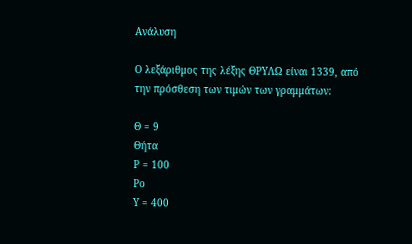Ανάλυση

Ο λεξάριθμος της λέξης ΘΡΥΛΩ είναι 1339, από την πρόσθεση των τιμών των γραμμάτων:

Θ = 9
Θήτα
Ρ = 100
Ρο
Υ = 400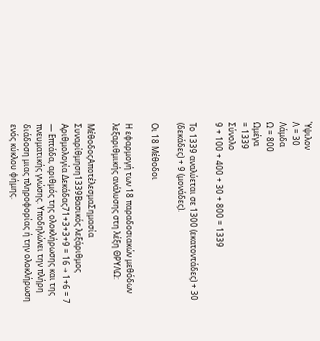Ύψιλον
Λ = 30
Λάμδα
Ω = 800
Ωμέγα
= 1339
Σύνολο
9 + 100 + 400 + 30 + 800 = 1339

Το 1339 αναλύεται σε 1300 (εκατοντάδες) + 30 (δεκάδες) + 9 (μονάδες).

Οι 18 Μέθοδοι

Η εφαρμογή των 18 παραδοσιακών μεθόδων λεξαριθμικής ανάλυσης στη λέξη ΘΡΥΛΩ:

ΜέθοδοςΑποτέλεσμαΣημασία
Συναρίθμηση1339Βασικός λεξάριθμος
Αριθμολογία Δεκάδας71+3+3+9 = 16 → 1+6 = 7 — Επτάδα, αριθμός της ολοκλήρωσης και της πνευματικής γνώσης. Υποδηλώνει την πλήρη διάδοση μιας πληροφορίας ή την ολοκλήρωση ενός κύκλου φήμης.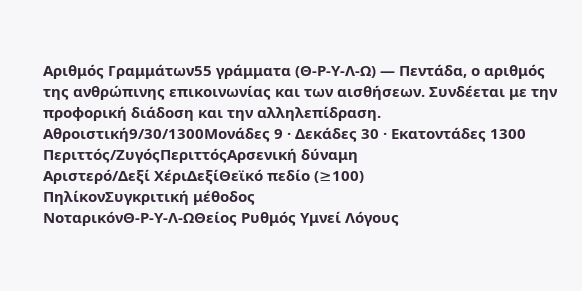Αριθμός Γραμμάτων55 γράμματα (Θ-Ρ-Υ-Λ-Ω) — Πεντάδα, ο αριθμός της ανθρώπινης επικοινωνίας και των αισθήσεων. Συνδέεται με την προφορική διάδοση και την αλληλεπίδραση.
Αθροιστική9/30/1300Μονάδες 9 · Δεκάδες 30 · Εκατοντάδες 1300
Περιττός/ΖυγόςΠεριττόςΑρσενική δύναμη
Αριστερό/Δεξί ΧέριΔεξίΘεϊκό πεδίο (≥100)
ΠηλίκονΣυγκριτική μέθοδος
ΝοταρικόνΘ-Ρ-Υ-Λ-ΩΘείος Ρυθμός Υμνεί Λόγους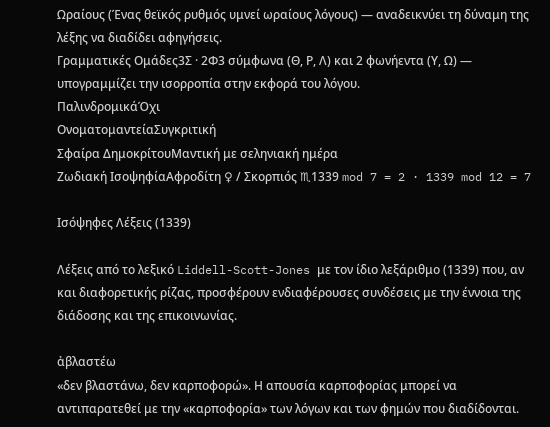Ωραίους (Ένας θεϊκός ρυθμός υμνεί ωραίους λόγους) — αναδεικνύει τη δύναμη της λέξης να διαδίδει αφηγήσεις.
Γραμματικές Ομάδες3Σ · 2Φ3 σύμφωνα (Θ, Ρ, Λ) και 2 φωνήεντα (Υ, Ω) — υπογραμμίζει την ισορροπία στην εκφορά του λόγου.
ΠαλινδρομικάΌχι
ΟνοματομαντείαΣυγκριτική
Σφαίρα ΔημοκρίτουΜαντική με σεληνιακή ημέρα
Ζωδιακή ΙσοψηφίαΑφροδίτη ♀ / Σκορπιός ♏1339 mod 7 = 2 · 1339 mod 12 = 7

Ισόψηφες Λέξεις (1339)

Λέξεις από το λεξικό Liddell-Scott-Jones με τον ίδιο λεξάριθμο (1339) που, αν και διαφορετικής ρίζας, προσφέρουν ενδιαφέρουσες συνδέσεις με την έννοια της διάδοσης και της επικοινωνίας.

ἀβλαστέω
«δεν βλαστάνω, δεν καρποφορώ». Η απουσία καρποφορίας μπορεί να αντιπαρατεθεί με την «καρποφορία» των λόγων και των φημών που διαδίδονται.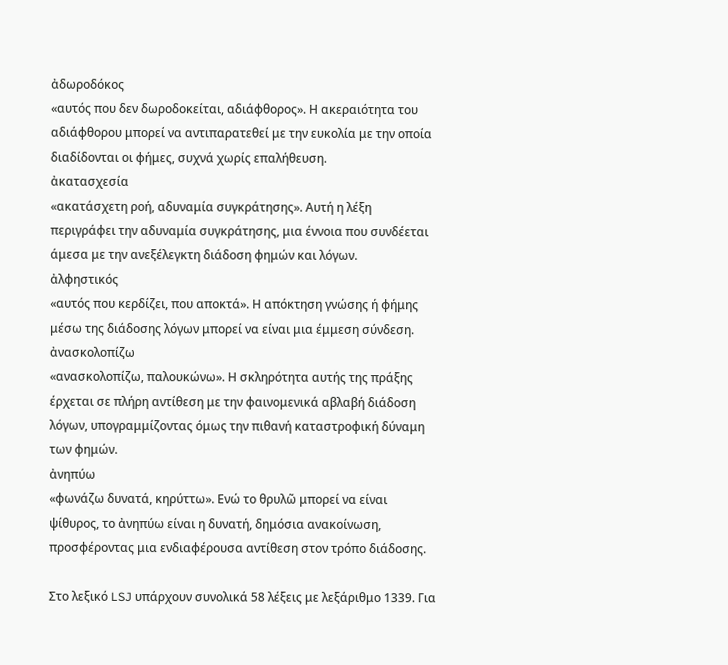ἀδωροδόκος
«αυτός που δεν δωροδοκείται, αδιάφθορος». Η ακεραιότητα του αδιάφθορου μπορεί να αντιπαρατεθεί με την ευκολία με την οποία διαδίδονται οι φήμες, συχνά χωρίς επαλήθευση.
ἀκατασχεσία
«ακατάσχετη ροή, αδυναμία συγκράτησης». Αυτή η λέξη περιγράφει την αδυναμία συγκράτησης, μια έννοια που συνδέεται άμεσα με την ανεξέλεγκτη διάδοση φημών και λόγων.
ἀλφηστικός
«αυτός που κερδίζει, που αποκτά». Η απόκτηση γνώσης ή φήμης μέσω της διάδοσης λόγων μπορεί να είναι μια έμμεση σύνδεση.
ἀνασκολοπίζω
«ανασκολοπίζω, παλουκώνω». Η σκληρότητα αυτής της πράξης έρχεται σε πλήρη αντίθεση με την φαινομενικά αβλαβή διάδοση λόγων, υπογραμμίζοντας όμως την πιθανή καταστροφική δύναμη των φημών.
ἀνηπύω
«φωνάζω δυνατά, κηρύττω». Ενώ το θρυλῶ μπορεί να είναι ψίθυρος, το ἀνηπύω είναι η δυνατή, δημόσια ανακοίνωση, προσφέροντας μια ενδιαφέρουσα αντίθεση στον τρόπο διάδοσης.

Στο λεξικό LSJ υπάρχουν συνολικά 58 λέξεις με λεξάριθμο 1339. Για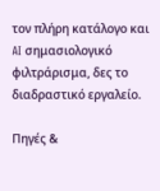τον πλήρη κατάλογο και AI σημασιολογικό φιλτράρισμα, δες το διαδραστικό εργαλείο.

Πηγές &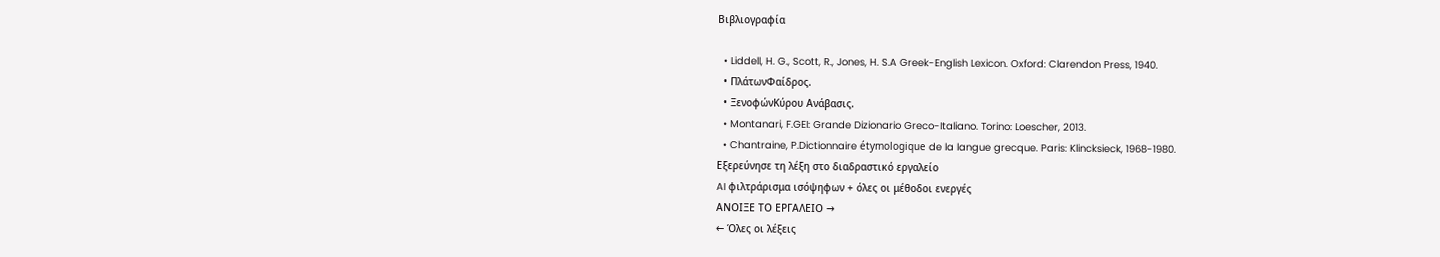Βιβλιογραφία

  • Liddell, H. G., Scott, R., Jones, H. S.A Greek-English Lexicon. Oxford: Clarendon Press, 1940.
  • ΠλάτωνΦαίδρος.
  • ΞενοφώνΚύρου Ανάβασις.
  • Montanari, F.GEI: Grande Dizionario Greco-Italiano. Torino: Loescher, 2013.
  • Chantraine, P.Dictionnaire étymologique de la langue grecque. Paris: Klincksieck, 1968-1980.
Εξερεύνησε τη λέξη στο διαδραστικό εργαλείο
AI φιλτράρισμα ισόψηφων + όλες οι μέθοδοι ενεργές
ΑΝΟΙΞΕ ΤΟ ΕΡΓΑΛΕΙΟ →
← Όλες οι λέξεις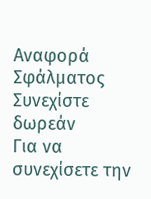Αναφορά Σφάλματος
Συνεχίστε δωρεάν
Για να συνεχίσετε την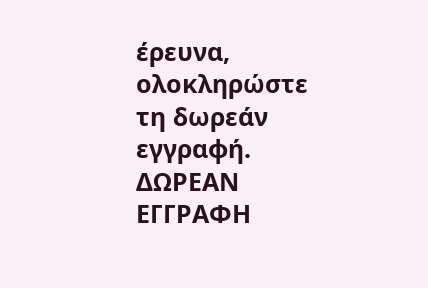έρευνα, ολοκληρώστε τη δωρεάν εγγραφή.
ΔΩΡΕΑΝ ΕΓΓΡΑΦΗ